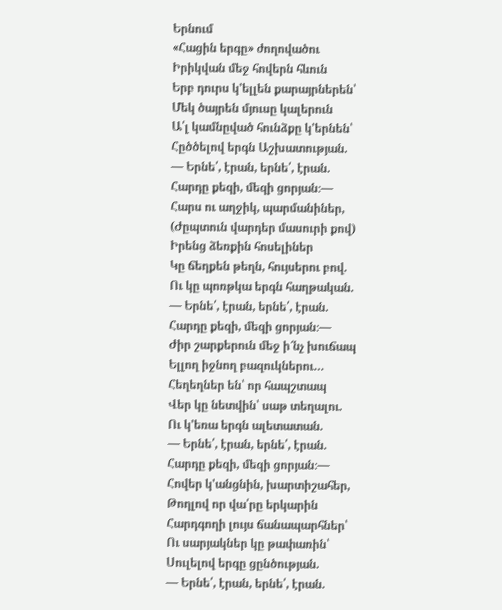Երնում
«Հացին երգը» ժողովածու
Իրիկվան մեջ հովերն հևուն
Երբ դուրս կ'ելլեն քարայրներեն՝
Մեկ ծայրեն մյուսը կալերուն
Ա՛լ կամնըված հունձքը կ'երնեն՝
Հըծծելով երգն Աշխատության.
— Երնե՛, էրան, երնե՛, էրան.
Հարդը քեզի, մեզի ցորյան։—
Հարս ու աղջիկ, պարմանիներ,
(Ժըպտուն վարդեր մասուրի քով)
Իրենց ձեռքին հոսելիներ
Կը ճեղքեն թեղն, հույսերու բով.
Ու կը պոռթկա երգն հաղթական.
— Երնե՛, էրան, երնե՛, էրան.
Հարդը քեզի, մեզի ցորյան։—
Ժիր շարքերուն մեջ ի՜նչ խուճապ
Ելլող իջնող բազուկներու…
Հեղեղներ են՝ որ հապշտապ
Վեր կը նետվին՝ սաթ տեղալու.
Ու կ'եռա երգն ալետատան.
— Երնե՛, էրան, երնե՛, էրան.
Հարդը քեզի, մեզի ցորյան։—
Հովեր կ'անցնին, խարտիշահեր,
Թողլով որ վա՛րը երկարին
Հարդգողի լույս ճանապարհներ՝
Ու սարյակներ կը թափառին՝
Սուլելով երգը ցընծության.
— Երնե՛, էրան, երնե՛, էրան.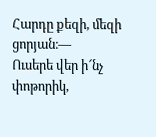Հարդը քեզի, մեզի ցորյան։—
Ուսերե վեր ի՜նչ փոթորիկ,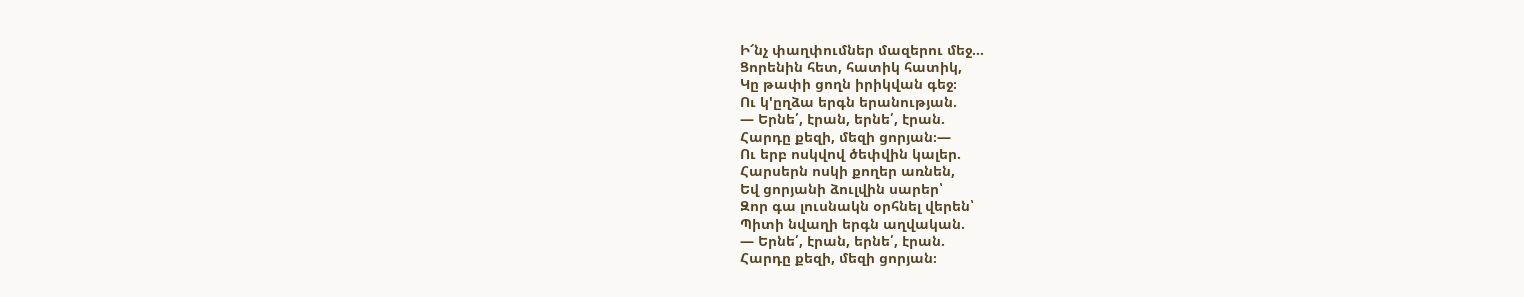Ի՜նչ փաղփումներ մազերու մեջ…
Ցորենին հետ, հատիկ հատիկ,
Կը թափի ցողն իրիկվան գեջ։
Ու կ'ըղձա երգն երանության.
— Երնե՛, էրան, երնե՛, էրան.
Հարդը քեզի, մեզի ցորյան։—
Ու երբ ոսկվով ծեփվին կալեր.
Հարսերն ոսկի քողեր առնեն,
Եվ ցորյանի ձուլվին սարեր՝
Զոր գա լուսնակն օրհնել վերեն՝
Պիտի նվաղի երգն աղվական.
— Երնե՛, էրան, երնե՛, էրան.
Հարդը քեզի, մեզի ցորյան։